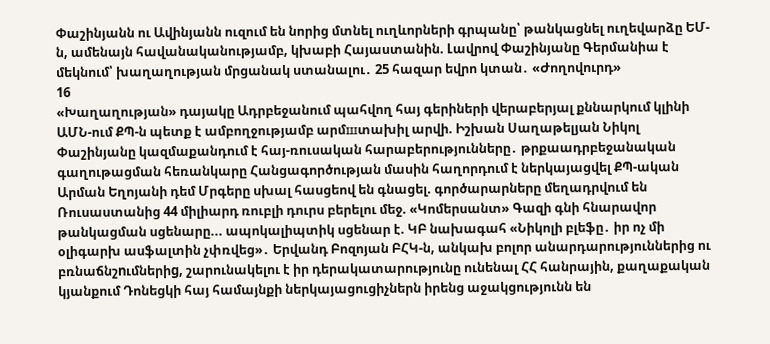Փաշինյանն ու Ավինյանն ուզում են նորից մտնել ուղևորների գրպանը՝ թանկացնել ուղեվարձը ԵՄ-ն, ամենայն հավանականությամբ, կխաբի Հայաստանին. Լավրով Փաշինյանը Գերմանիա է մեկնում՝ խաղաղության մրցանակ ստանալու․ 25 հազար եվրո կտան․ «Ժողովուրդ»
16
«Խաղաղության» դայակը Ադրբեջանում պահվող հայ գերիների վերաբերյալ քննարկում կլինի ԱՄՆ-ում ՔՊ-ն պետք է ամբողջությամբ արմшտախիլ արվի. Իշխան Սաղաթելյան Նիկոլ Փաշինյանը կազմաքանդում է հայ-ռուսական հարաբերությունները․ թրքաադրբեջանական գաղութացման հեռանկարը Հանցագործության մասին հաղորդում է ներկայացվել ՔՊ-ական Արման Եղոյանի դեմ Մրգերը սխալ հասցեով են գնացել. գործարարները մեղադրվում են Ռուսաստանից 44 միլիարդ ռուբլի դուրս բերելու մեջ. «Կոմերսանտ» Գազի գնի հնարավոր թանկացման սցենարը... ապոկալիպտիկ սցենար է. ԿԲ նախագահ «Նիկոլի բլեֆը․ իր ոչ մի օլիգարխ ասֆալտին չփռվեց»․ Երվանդ Բոզոյան ԲՀԿ-ն, անկախ բոլոր անարդարություններից ու բռնաճնշnւմներիg, շարունակելու է իր դերակատարությունը ունենալ ՀՀ հանրային, քաղաքական կյանքում Դոնեցկի հայ համայնքի ներկայացուցիչներն իրենց աջակցությունն են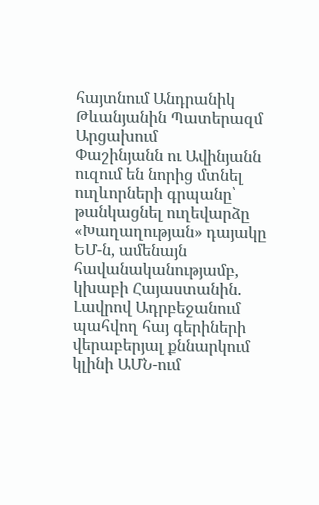հայտնում Անդրանիկ Թևանյանին Պատերազմ Արցախում
Փաշինյանն ու Ավինյանն ուզում են նորից մտնել ուղևորների գրպանը՝ թանկացնել ուղեվարձը «Խաղաղության» դայակը ԵՄ-ն, ամենայն հավանականությամբ, կխաբի Հայաստանին. Լավրով Ադրբեջանում պահվող հայ գերիների վերաբերյալ քննարկում կլինի ԱՄՆ-ում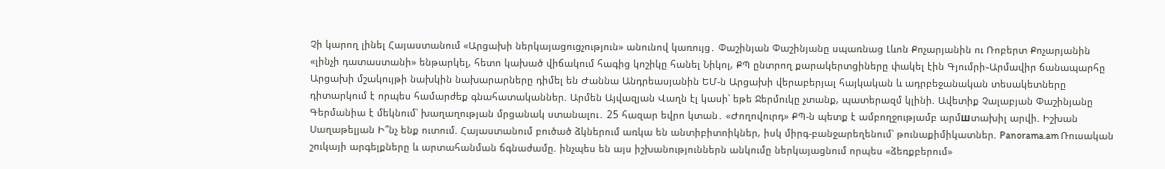Չի կարող լինել Հայաստանում «Արցախի ներկայացուցչություն» անունով կառույց․ Փաշինյան Փաշինյանը սպառնաց Լևոն Քոչարյանին ու Ռոբերտ Քոչարյանին «լինչի դատաստանի» ենթարկել, հետո կախած վիճակում հագից կոշիկը հանել Նիկոլ, ՔՊ ընտրող քարակերտցիները փակել էին Գյումրի֊Արմավիր ճանապարհը Արցախի մշակույթի նախկին նախարարները դիմել են Ժաննա Անդրեասյանին ԵՄ-ն Արցախի վերաբերյալ հայկական և ադրբեջանական տեսակետները դիտարկում է որպես համարժեք գնահատականներ. Արմեն Այվազյան Վաղն էլ կասի՝ եթե Ջերմուկը չտանք, պատերազմ կլինի. Ավետիք Չալաբյան Փաշինյանը Գերմանիա է մեկնում՝ խաղաղության մրցանակ ստանալու․ 25 հազար եվրո կտան․ «Ժողովուրդ» ՔՊ-ն պետք է ամբողջությամբ արմшտախիլ արվի. Իշխան Սաղաթելյան Ի՞նչ ենք ուտում. Հայաստանում բուծած ձկներում առկա են անտիբիտոիկներ, իսկ միրգ-բանջարեղենում՝ թունաքիմիկատներ. Panorama.am Ռուսական շուկայի արգելքները և արտահանման ճգնաժամը. ինչպես են այս իշխանություններն անկումը ներկայացնում որպես «ձեռքբերում»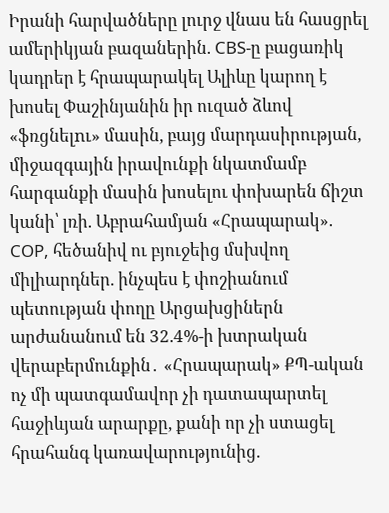Իրանի հարվածները լուրջ վնաս են հասցրել ամերիկյան բազաներին. CBS-ը բացառիկ կադրեր է հրապարակել Ալիևը կարող է խոսել Փաշինյանին իր ուզած ձևով «ֆռցնելnւ» մասին, բայց մարդասիրության, միջազգային իրավունքի նկատմամբ հարգանքի մասին խոսելու փոխարեն ճիշտ կանի՝ լռի. Աբրահամյան «Հրապարակ». COP, հեծանիվ ու բյուջեից մսխվող միլիարդներ. ինչպես է փոշիանում պետության փողը Արցախցիներն արժանանում են 32.4%-ի խտրական վերաբերմունքին․ «Հրապարակ» ՔՊ-ական ոչ մի պատգամավոր չի դատապարտել հաջիևյան արարքը, քանի որ չի ստացել հրահանգ կառավարությունից.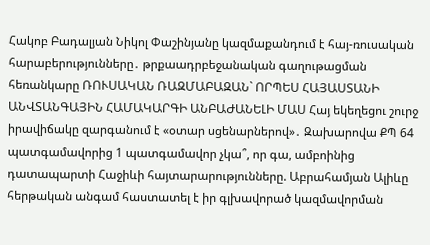Հակոբ Բադալյան Նիկոլ Փաշինյանը կազմաքանդում է հայ-ռուսական հարաբերությունները․ թրքաադրբեջանական գաղութացման հեռանկարը ՌՈՒՍԱԿԱՆ ՌԱԶՄԱԲԱԶԱՆ` ՈՐՊԵՍ ՀԱՅԱՍՏԱՆԻ ԱՆՎՏԱՆԳԱՅԻՆ ՀԱՄԱԿԱՐԳԻ ԱՆԲԱԺԱՆԵԼԻ ՄԱՍ Հայ եկեղեցու շուրջ իրավիճակը զարգանում է «օտար սցենարներով»․ Զախարովա ՔՊ 64 պատգամավորից 1 պատգամավոր չկա՞, որ գա, ամբոինից դատապարտի Հաջիևի հայտարարությունները. Աբրահամյան Ալիևը հերթական անգամ հաստատել է իր գլխավորած կազմավորման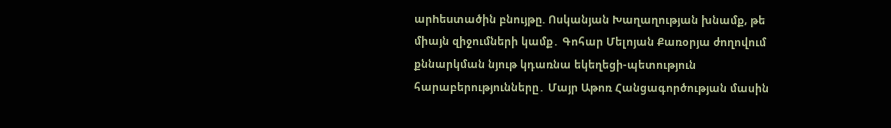արhեuտածին բնույթը. Ոսկանյան Խաղաղության խնամք, թե միայն զիջումների կամք․ Գոհար Մելոյան Քառօրյա ժողովում քննարկման նյութ կդառնա եկեղեցի-պետություն հարաբերությունները․ Մայր Աթոռ Հանցագործության մասին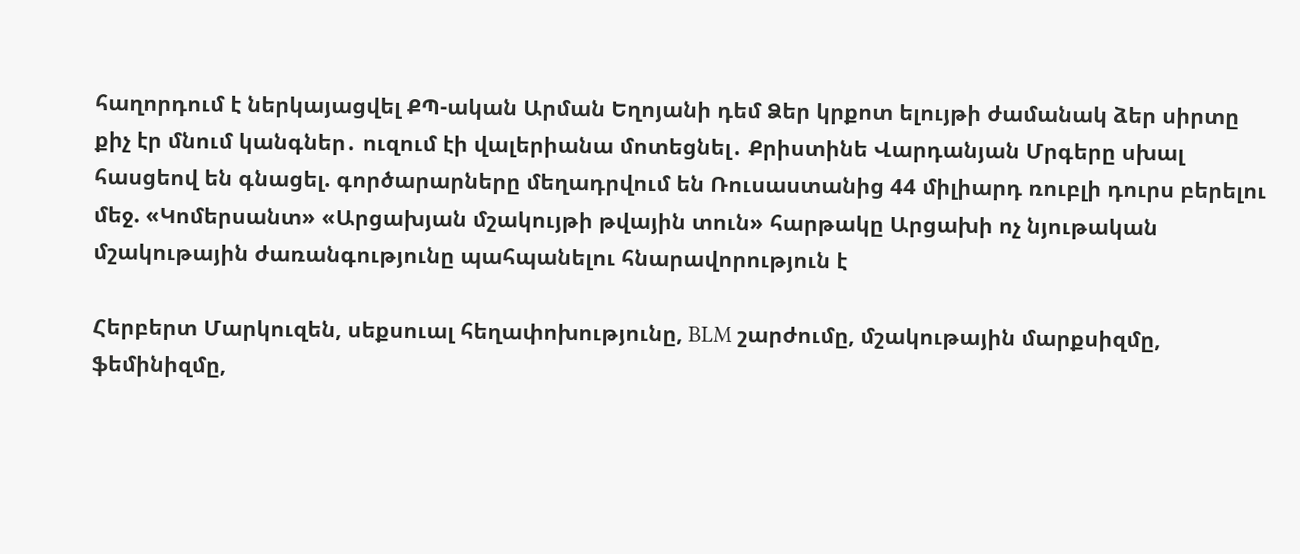հաղորդում է ներկայացվել ՔՊ-ական Արման Եղոյանի դեմ Ձեր կրքոտ ելույթի ժամանակ ձեր սիրտը քիչ էր մնում կանգներ․ ուզում էի վալերիանա մոտեցնել․ Քրիստինե Վարդանյան Մրգերը սխալ հասցեով են գնացել. գործարարները մեղադրվում են Ռուսաստանից 44 միլիարդ ռուբլի դուրս բերելու մեջ. «Կոմերսանտ» «Արցախյան մշակույթի թվային տուն» հարթակը Արցախի ոչ նյութական մշակութային ժառանգությունը պահպանելու հնարավորություն է

Հերբերտ Մարկուզեն, սեքսուալ հեղափոխությունը, BLM շարժումը, մշակութային մարքսիզմը, ֆեմինիզմը,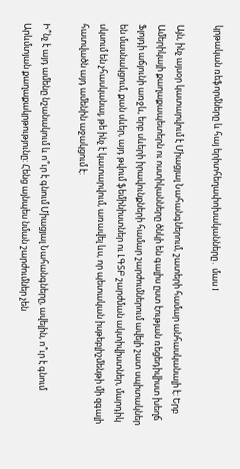կրթական ռեֆորմները և հայ երիտհեղափոխականները․ մաս I

Այն, ինչ այսօր կատարվում է Միացյալ Նահանգներում, շատերի համար անհասկանալի է: Երբ Ամերիկայի քաղաքապետերն ու ոստիկանները ծնկի են գալիս ըստ էության ռեցեդիվիստ խեղճ Ֆլոյդի աճյունի առջև, երբ սևերի իրավունքների համար շարժումներում ավելի շատ սպիտակներ են մասնակցում, քան սևեր, այդ թվում ֆեմինիստներ ու ԼԳՏԲ շարժման ակտիվիստներ, մարդիկ սկսում են չհասկանալ, թե ինչ է կատարվում, առավել ևս, որ պետական իսթեբլիշմենթի մի զգալի հատվածն այդ ամենին աջակցում է:

Ի՞նչ է այդ ամենը նշանակում և ո՞ւր է գնում Միացյալ Նահանգները, ավելին, ո՞ւր է գնում Արևմտյան քաղաքակրթությունը: Հենց այնպես նման շարժումներ չեն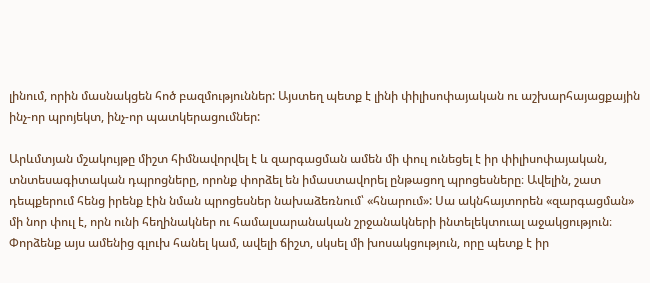լինում, որին մասնակցեն հոծ բազմություններ: Այստեղ պետք է լինի փիլիսոփայական ու աշխարհայացքային ինչ-որ պրոյեկտ, ինչ-որ պատկերացումներ:

Արևմտյան մշակույթը միշտ հիմնավորվել է և զարգացման ամեն մի փուլ ունեցել է իր փիլիսոփայական, տնտեսագիտական դպրոցները, որոնք փորձել են իմաստավորել ընթացող պրոցեսները։ Ավելին, շատ դեպքերում հենց իրենք էին նման պրոցեսներ նախաձեռնում՝ «հնարում»: Սա ակնհայտորեն «զարգացման» մի նոր փուլ է, որն ունի հեղինակներ ու համալսարանական շրջանակների ինտելեկտուալ աջակցություն։ Փորձենք այս ամենից գլուխ հանել կամ, ավելի ճիշտ, սկսել մի խոսակցություն, որը պետք է իր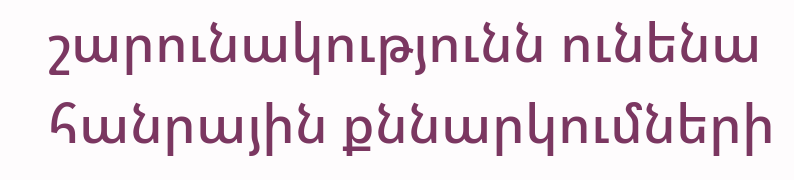շարունակությունն ունենա հանրային քննարկումների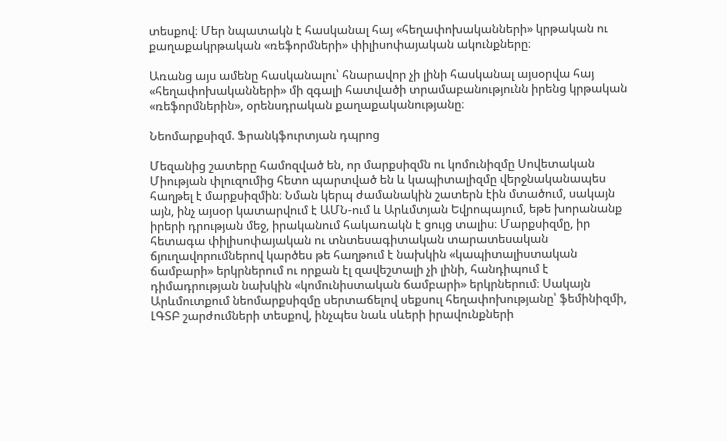տեսքով։ Մեր նպատակն է հասկանալ հայ «հեղափոխականների» կրթական ու քաղաքակրթական «ռեֆորմների» փիլիսոփայական ակունքները։

Առանց այս ամենը հասկանալու՝ հնարավոր չի լինի հասկանալ այսօրվա հայ «հեղափոխականների» մի զգալի հատվածի տրամաբանությունն իրենց կրթական «ռեֆորմներին», օրենսդրական քաղաքականությանը։

Նեոմարքսիզմ. Ֆրանկֆուրտյան դպրոց

Մեզանից շատերը համոզված են, որ մարքսիզմն ու կոմունիզմը Սովետական Միության փլուզումից հետո պարտված են և կապիտալիզմը վերջնականապես հաղթել է մարքսիզմին։ Նման կերպ ժամանակին շատերն էին մտածում, սակայն այն, ինչ այսօր կատարվում է ԱՄՆ-ում և Արևմտյան Եվրոպայում, եթե խորանանք իրերի դրության մեջ, իրականում հակառակն է ցույց տալիս։ Մարքսիզմը, իր հետագա փիլիսոփայական ու տնտեսագիտական տարատեսական ճյուղավորումներով կարծես թե հաղթում է նախկին «կապիտալիստական ճամբարի» երկրներում ու որքան էլ զավեշտալի չի լինի, հանդիպում է դիմադրության նախկին «կոմունիստական ճամբարի» երկրներում։ Սակայն Արևմուտքում նեոմարքսիզմը սերտաճելով սեքսուլ հեղափոխությանը՝ ֆեմինիզմի, ԼԳՏԲ շարժումների տեսքով, ինչպես նաև սևերի իրավունքների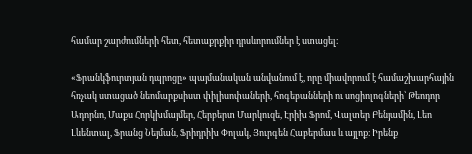համար շարժումների հետ, հետաքրքիր դրսևորումներ է ստացել։

«Ֆրանկֆուրտյան դպրոցը» պայմանական անվանում է, որը միավորում է համաշխարհային հռչակ ստացած նեոմարքսիստ փիլիսոփաների, հոգեբանների ու սոցիոլոգների՝ Թեոդոր Ադորնո, Մաքս Հորկխմայմեր, Հերբերտ Մարկուզե, Էրիխ Ֆրոմ, Վալտեր Բենյամին, Լեո Լևենտալ, Ֆրանց Նեյման, Ֆրիդրիխ Փոլակ, Յուրգեն Հաբերմաս և այլոք։ Իրենք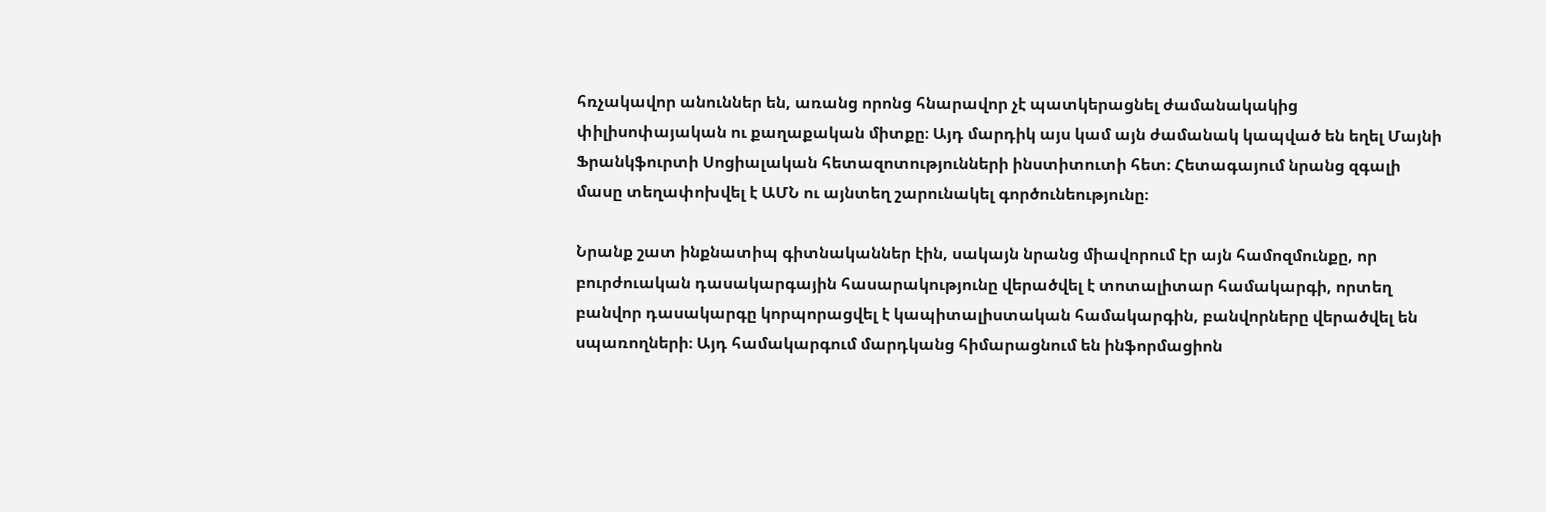հռչակավոր անուններ են, առանց որոնց հնարավոր չէ պատկերացնել ժամանակակից փիլիսոփայական ու քաղաքական միտքը։ Այդ մարդիկ այս կամ այն ժամանակ կապված են եղել Մայնի Ֆրանկֆուրտի Սոցիալական հետազոտությունների ինստիտուտի հետ։ Հետագայում նրանց զգալի մասը տեղափոխվել է ԱՄՆ ու այնտեղ շարունակել գործունեությունը։

Նրանք շատ ինքնատիպ գիտնականներ էին, սակայն նրանց միավորում էր այն համոզմունքը, որ բուրժուական դասակարգային հասարակությունը վերածվել է տոտալիտար համակարգի, որտեղ բանվոր դասակարգը կորպորացվել է կապիտալիստական համակարգին, բանվորները վերածվել են սպառողների։ Այդ համակարգում մարդկանց հիմարացնում են ինֆորմացիոն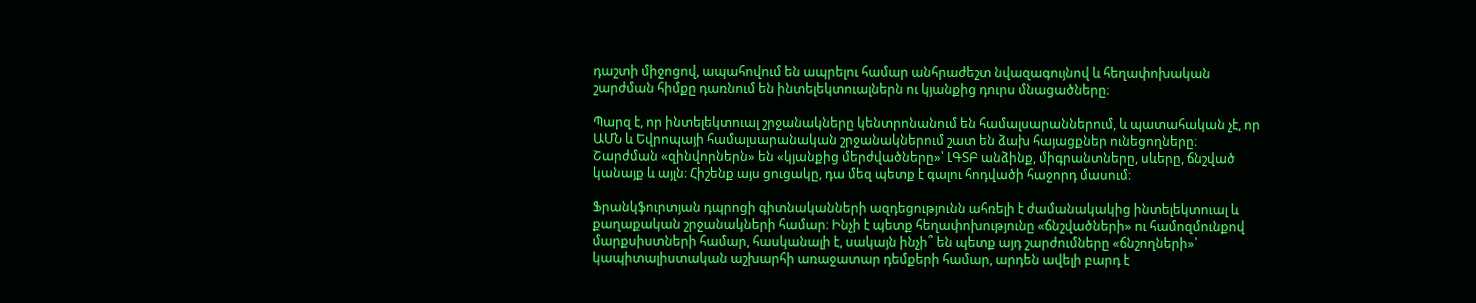դաշտի միջոցով, ապահովում են ապրելու համար անհրաժեշտ նվազագույնով և հեղափոխական շարժման հիմքը դառնում են ինտելեկտուալներն ու կյանքից դուրս մնացածները։

Պարզ է, որ ինտելեկտուալ շրջանակները կենտրոնանում են համալսարաններում, և պատահական չէ, որ ԱՄՆ և Եվրոպայի համալսարանական շրջանակներում շատ են ձախ հայացքներ ունեցողները։ Շարժման «զինվորներն» են «կյանքից մերժվածները»՝ ԼԳՏԲ անձինք, միգրանտները, սևերը, ճնշված կանայք և այլն։ Հիշենք այս ցուցակը, դա մեզ պետք է գալու հոդվածի հաջորդ մասում։

Ֆրանկֆուրտյան դպրոցի գիտնականների ազդեցությունն ահռելի է ժամանակակից ինտելեկտուալ և քաղաքական շրջանակների համար։ Ինչի է պետք հեղափոխությունը «ճնշվածների» ու համոզմունքով մարքսիստների համար, հասկանալի է, սակայն ինչի՞ են պետք այդ շարժումները «ճնշողների»՝ կապիտալիստական աշխարհի առաջատար դեմքերի համար, արդեն ավելի բարդ է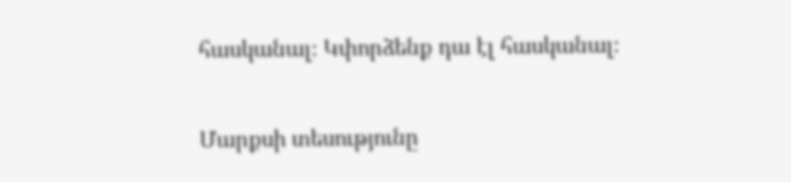հասկանալ։ Կփորձենք դա էլ հասկանալ։

Մարքսի տեսությունը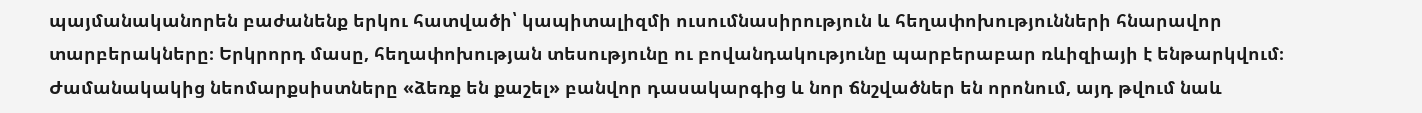պայմանականորեն բաժանենք երկու հատվածի՝ կապիտալիզմի ուսումնասիրություն և հեղափոխությունների հնարավոր տարբերակները։ Երկրորդ մասը, հեղափոխության տեսությունը ու բովանդակությունը պարբերաբար ռևիզիայի է ենթարկվում։ Ժամանակակից նեոմարքսիստները «ձեռք են քաշել» բանվոր դասակարգից և նոր ճնշվածներ են որոնում, այդ թվում նաև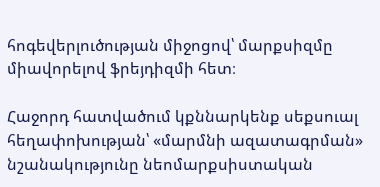հոգեվերլուծության միջոցով՝ մարքսիզմը միավորելով ֆրեյդիզմի հետ։

Հաջորդ հատվածում կքննարկենք սեքսուալ հեղափոխության՝ «մարմնի ազատագրման» նշանակությունը նեոմարքսիստական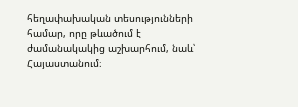հեղափախական տեսությունների համար, որը թևածում է ժամանակակից աշխարհում, նաև՝ Հայաստանում։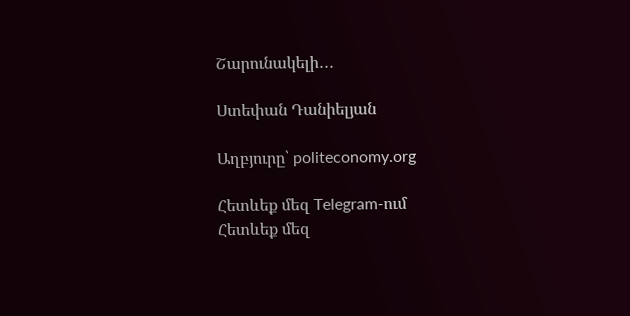Շարունակելի․․․

Ստեփան Դանիելյան

Աղբյուրը՝ politeconomy.org

Հետևեք մեզ Telegram-ում
Հետևեք մեզ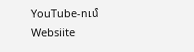YouTube-ում
Websiite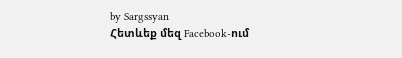by Sargssyan
Հետևեք մեզ Facebook-ում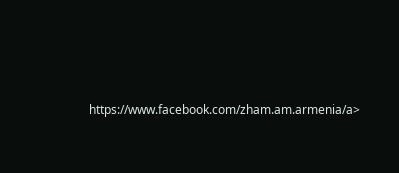https://www.facebook.com/zham.am.armenia/a>